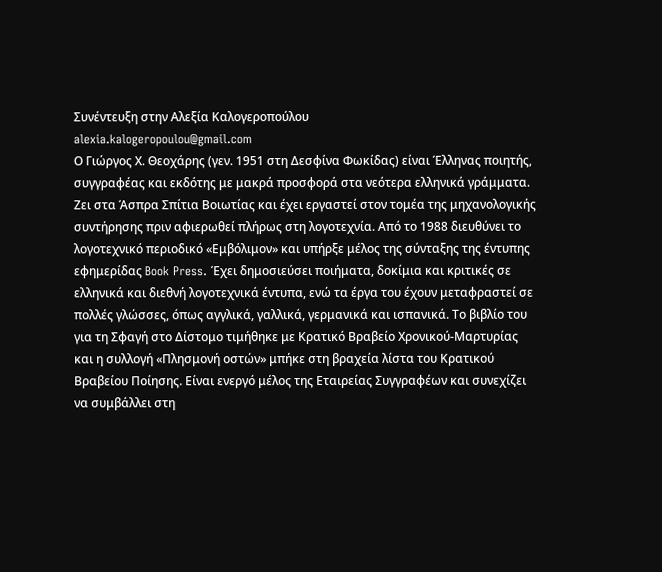Συνέντευξη στην Αλεξία Καλογεροπούλου
alexia.kalogeropoulou@gmail.com
Ο Γιώργος Χ. Θεοχάρης (γεν. 1951 στη Δεσφίνα Φωκίδας) είναι Έλληνας ποιητής, συγγραφέας και εκδότης με μακρά προσφορά στα νεότερα ελληνικά γράμματα. Ζει στα Άσπρα Σπίτια Βοιωτίας και έχει εργαστεί στον τομέα της μηχανολογικής συντήρησης πριν αφιερωθεί πλήρως στη λογοτεχνία. Από το 1988 διευθύνει το λογοτεχνικό περιοδικό «Εμβόλιμον» και υπήρξε μέλος της σύνταξης της έντυπης εφημερίδας Book Press. Έχει δημοσιεύσει ποιήματα, δοκίμια και κριτικές σε ελληνικά και διεθνή λογοτεχνικά έντυπα, ενώ τα έργα του έχουν μεταφραστεί σε πολλές γλώσσες, όπως αγγλικά, γαλλικά, γερμανικά και ισπανικά. Το βιβλίο του για τη Σφαγή στο Δίστομο τιμήθηκε με Κρατικό Βραβείο Χρονικού‑Μαρτυρίας και η συλλογή «Πλησμονή οστών» μπήκε στη βραχεία λίστα του Κρατικού Βραβείου Ποίησης. Είναι ενεργό μέλος της Εταιρείας Συγγραφέων και συνεχίζει να συμβάλλει στη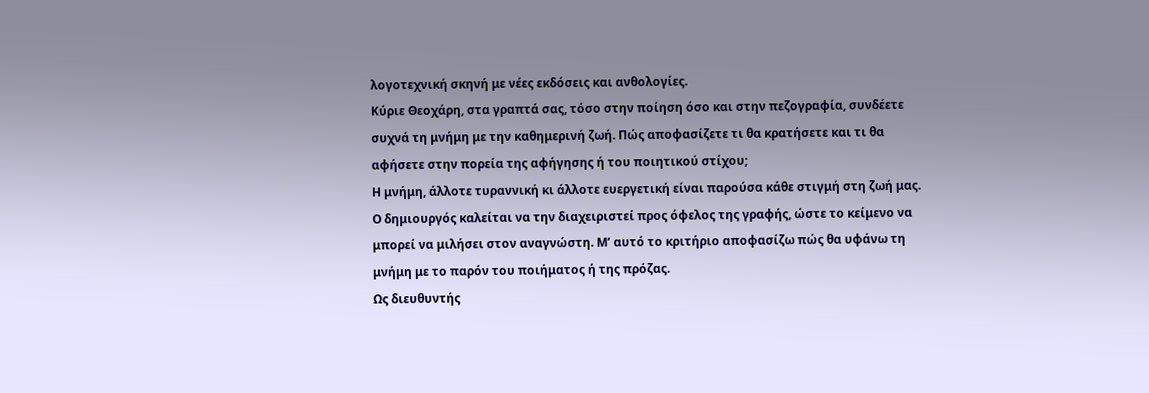λογοτεχνική σκηνή με νέες εκδόσεις και ανθολογίες.
Κύριε Θεοχάρη, στα γραπτά σας, τόσο στην ποίηση όσο και στην πεζογραφία, συνδέετε συχνά τη μνήμη με την καθημερινή ζωή. Πώς αποφασίζετε τι θα κρατήσετε και τι θα αφήσετε στην πορεία της αφήγησης ή του ποιητικού στίχου;
Η μνήμη, άλλοτε τυραννική κι άλλοτε ευεργετική είναι παρούσα κάθε στιγμή στη ζωή μας. Ο δημιουργός καλείται να την διαχειριστεί προς όφελος της γραφής, ώστε το κείμενο να μπορεί να μιλήσει στον αναγνώστη. Μ’ αυτό το κριτήριο αποφασίζω πώς θα υφάνω τη μνήμη με το παρόν του ποιήματος ή της πρόζας.
Ως διευθυντής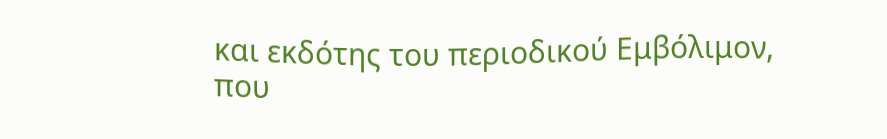και εκδότης του περιοδικού Εμβόλιμον, που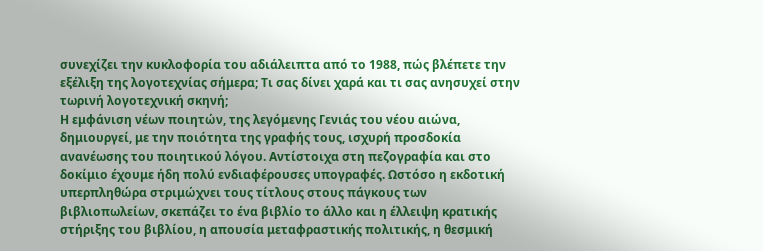συνεχίζει την κυκλοφορία του αδιάλειπτα από το 1988, πώς βλέπετε την εξέλιξη της λογοτεχνίας σήμερα; Τι σας δίνει χαρά και τι σας ανησυχεί στην τωρινή λογοτεχνική σκηνή;
Η εμφάνιση νέων ποιητών, της λεγόμενης Γενιάς του νέου αιώνα, δημιουργεί, με την ποιότητα της γραφής τους, ισχυρή προσδοκία ανανέωσης του ποιητικού λόγου. Αντίστοιχα στη πεζογραφία και στο δοκίμιο έχουμε ήδη πολύ ενδιαφέρουσες υπογραφές. Ωστόσο η εκδοτική υπερπληθώρα στριμώχνει τους τίτλους στους πάγκους των βιβλιοπωλείων, σκεπάζει το ένα βιβλίο το άλλο και η έλλειψη κρατικής στήριξης του βιβλίου, η απουσία μεταφραστικής πολιτικής, η θεσμική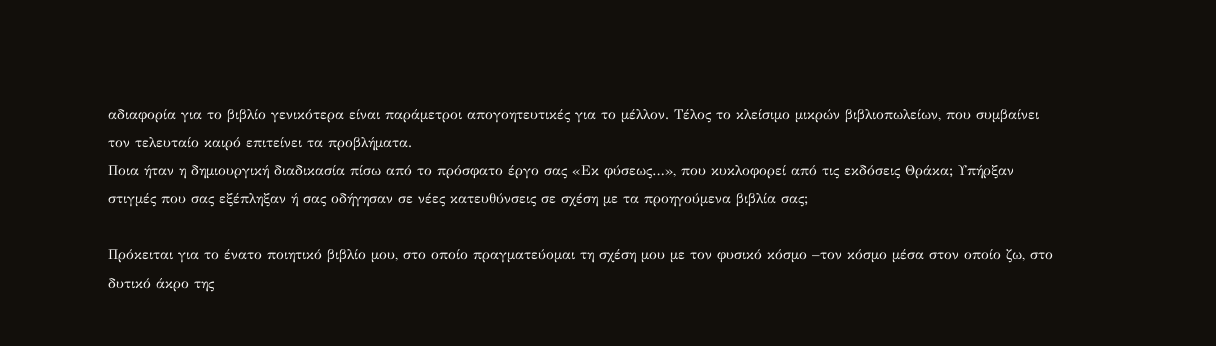αδιαφορία για το βιβλίο γενικότερα είναι παράμετροι απογοητευτικές για το μέλλον. Τέλος το κλείσιμο μικρών βιβλιοπωλείων, που συμβαίνει τον τελευταίο καιρό επιτείνει τα προβλήματα.
Ποια ήταν η δημιουργική διαδικασία πίσω από το πρόσφατο έργο σας «Εκ φύσεως…», που κυκλοφορεί από τις εκδόσεις Θράκα; Υπήρξαν στιγμές που σας εξέπληξαν ή σας οδήγησαν σε νέες κατευθύνσεις σε σχέση με τα προηγούμενα βιβλία σας;

Πρόκειται για το ένατο ποιητικό βιβλίο μου, στο οποίο πραγματεύομαι τη σχέση μου με τον φυσικό κόσμο –τον κόσμο μέσα στον οποίο ζω, στο δυτικό άκρο της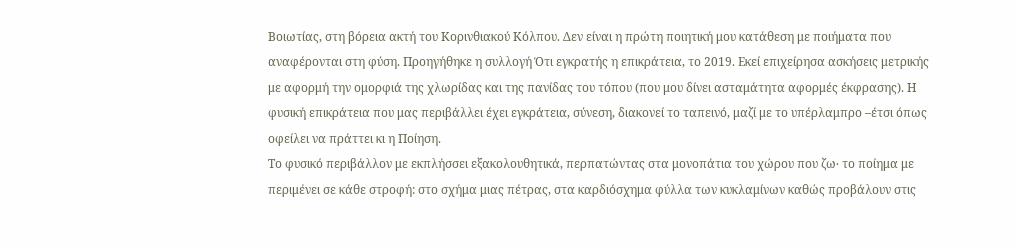Βοιωτίας, στη βόρεια ακτή του Κορινθιακού Κόλπου. Δεν είναι η πρώτη ποιητική μου κατάθεση με ποιήματα που αναφέρονται στη φύση. Προηγήθηκε η συλλογή Ότι εγκρατής η επικράτεια, το 2019. Εκεί επιχείρησα ασκήσεις μετρικής με αφορμή την ομορφιά της χλωρίδας και της πανίδας του τόπου (που μου δίνει ασταμάτητα αφορμές έκφρασης). Η φυσική επικράτεια που μας περιβάλλει έχει εγκράτεια, σύνεση, διακονεί το ταπεινό, μαζί με το υπέρλαμπρο –έτσι όπως οφείλει να πράττει κι η Ποίηση.
Το φυσικό περιβάλλον με εκπλήσσει εξακολουθητικά, περπατώντας στα μονοπάτια του χώρου που ζω∙ το ποίημα με περιμένει σε κάθε στροφή: στο σχήμα μιας πέτρας, στα καρδιόσχημα φύλλα των κυκλαμίνων καθώς προβάλουν στις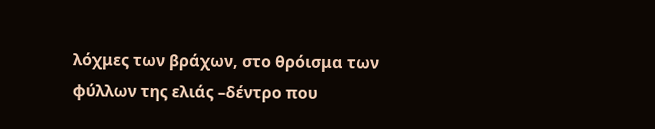λόχμες των βράχων, στο θρόισμα των φύλλων της ελιάς –δέντρο που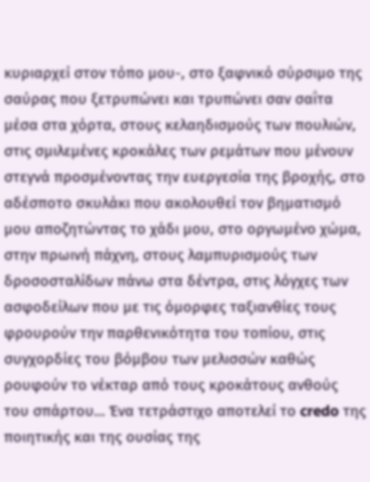κυριαρχεί στον τόπο μου-, στο ξαφνικό σύρσιμο της σαύρας που ξετρυπώνει και τρυπώνει σαν σαΐτα μέσα στα χόρτα, στους κελαηδισμούς των πουλιών, στις σμιλεμένες κροκάλες των ρεμάτων που μένουν στεγνά προσμένοντας την ευεργεσία της βροχής, στο αδέσποτο σκυλάκι που ακολουθεί τον βηματισμό μου αποζητώντας το χάδι μου, στο οργωμένο χώμα, στην πρωινή πάχνη, στους λαμπυρισμούς των δροσοσταλίδων πάνω στα δέντρα, στις λόγχες των ασφοδείλων που με τις όμορφες ταξιανθίες τους φρουρούν την παρθενικότητα του τοπίου, στις συγχορδίες του βόμβου των μελισσών καθώς ρουφούν το νέκταρ από τους κροκάτους ανθούς του σπάρτου… Ένα τετράστιχο αποτελεί το credo της ποιητικής και της ουσίας της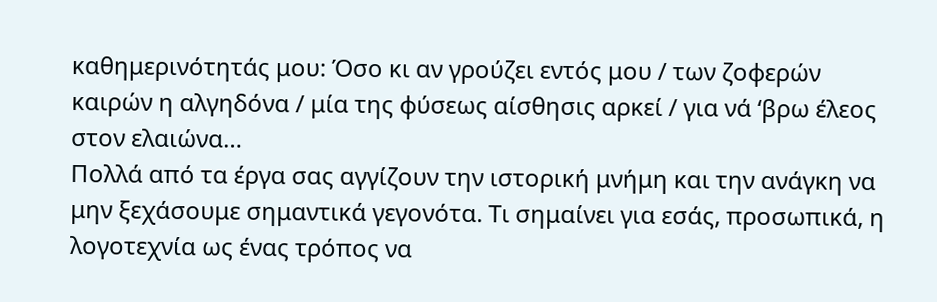καθημερινότητάς μου: Όσο κι αν γρούζει εντός μου / των ζοφερών καιρών η αλγηδόνα / μία της φύσεως αίσθησις αρκεί / για νά ‘βρω έλεος στον ελαιώνα…
Πολλά από τα έργα σας αγγίζουν την ιστορική μνήμη και την ανάγκη να μην ξεχάσουμε σημαντικά γεγονότα. Τι σημαίνει για εσάς, προσωπικά, η λογοτεχνία ως ένας τρόπος να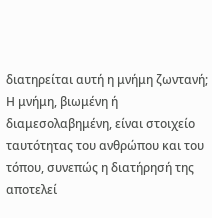διατηρείται αυτή η μνήμη ζωντανή;
Η μνήμη, βιωμένη ή διαμεσολαβημένη, είναι στοιχείο ταυτότητας του ανθρώπου και του τόπου, συνεπώς η διατήρησή της αποτελεί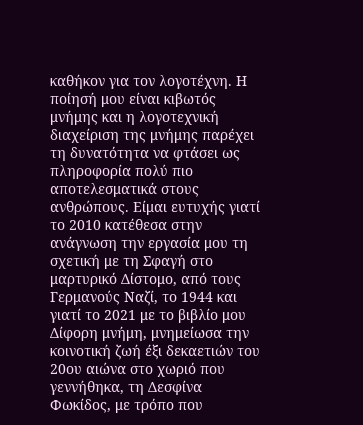καθήκον για τον λογοτέχνη. Η ποίησή μου είναι κιβωτός μνήμης και η λογοτεχνική διαχείριση της μνήμης παρέχει τη δυνατότητα να φτάσει ως πληροφορία πολύ πιο αποτελεσματικά στους ανθρώπους. Είμαι ευτυχής γιατί το 2010 κατέθεσα στην ανάγνωση την εργασία μου τη σχετική με τη Σφαγή στο μαρτυρικό Δίστομο, από τους Γερμανούς Ναζί, το 1944 και γιατί το 2021 με το βιβλίο μου Δίφορη μνήμη, μνημείωσα την κοινοτική ζωή έξι δεκαετιών του 20ου αιώνα στο χωριό που γεννήθηκα, τη Δεσφίνα Φωκίδος, με τρόπο που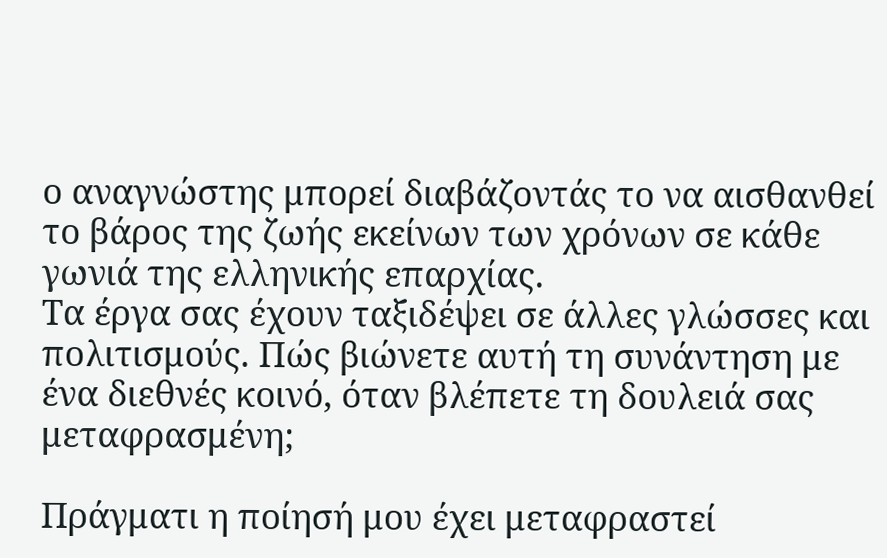ο αναγνώστης μπορεί διαβάζοντάς το να αισθανθεί το βάρος της ζωής εκείνων των χρόνων σε κάθε γωνιά της ελληνικής επαρχίας.
Τα έργα σας έχουν ταξιδέψει σε άλλες γλώσσες και πολιτισμούς. Πώς βιώνετε αυτή τη συνάντηση με ένα διεθνές κοινό, όταν βλέπετε τη δουλειά σας μεταφρασμένη;

Πράγματι η ποίησή μου έχει μεταφραστεί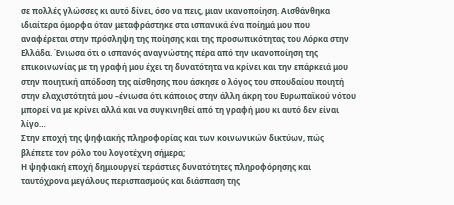σε πολλές γλώσσες κι αυτό δίνει, όσο να πεις, μιαν ικανοποίηση. Αισθάνθηκα ιδιαίτερα όμορφα όταν μεταφράστηκε στα ισπανικά ένα ποίημά μου που αναφέρεται στην πρόσληψη της ποίησης και της προσωπικότητας του Λόρκα στην Ελλάδα. Ένιωσα ότι ο ισπανός αναγνώστης πέρα από την ικανοποίηση της επικοινωνίας με τη γραφή μου έχει τη δυνατότητα να κρίνει και την επάρκειά μου στην ποιητική απόδοση της αίσθησης που άσκησε ο λόγος του σπουδαίου ποιητή στην ελαχιστότητά μου –ένιωσα ότι κάποιος στην άλλη άκρη του Ευρωπαϊκού νότου μπορεί να με κρίνει αλλά και να συγκινηθεί από τη γραφή μου κι αυτό δεν είναι λίγο…
Στην εποχή της ψηφιακής πληροφορίας και των κοινωνικών δικτύων, πώς βλέπετε τον ρόλο του λογοτέχνη σήμερα;
Η ψηφιακή εποχή δημιουργεί τεράστιες δυνατότητες πληροφόρησης και ταυτόχρονα μεγάλους περισπασμούς και διάσπαση της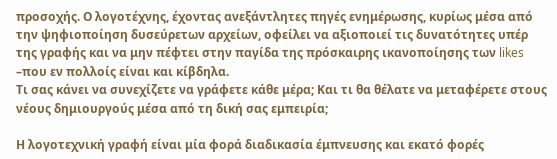προσοχής. Ο λογοτέχνης, έχοντας ανεξάντλητες πηγές ενημέρωσης, κυρίως μέσα από την ψηφιοποίηση δυσεύρετων αρχείων, οφείλει να αξιοποιεί τις δυνατότητες υπέρ της γραφής και να μην πέφτει στην παγίδα της πρόσκαιρης ικανοποίησης των likes –που εν πολλοίς είναι και κίβδηλα.
Τι σας κάνει να συνεχίζετε να γράφετε κάθε μέρα; Και τι θα θέλατε να μεταφέρετε στους νέους δημιουργούς μέσα από τη δική σας εμπειρία;

Η λογοτεχνική γραφή είναι μία φορά διαδικασία έμπνευσης και εκατό φορές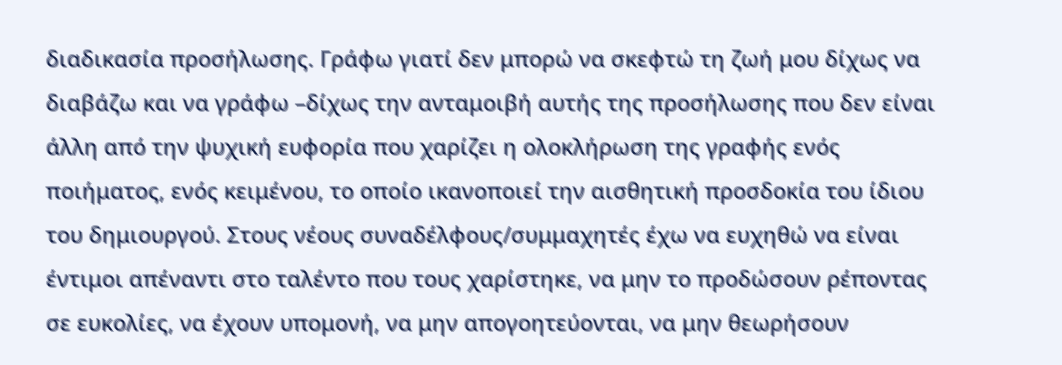διαδικασία προσήλωσης. Γράφω γιατί δεν μπορώ να σκεφτώ τη ζωή μου δίχως να διαβάζω και να γράφω –δίχως την ανταμοιβή αυτής της προσήλωσης που δεν είναι άλλη από την ψυχική ευφορία που χαρίζει η ολοκλήρωση της γραφής ενός ποιήματος, ενός κειμένου, το οποίο ικανοποιεί την αισθητική προσδοκία του ίδιου του δημιουργού. Στους νέους συναδέλφους/συμμαχητές έχω να ευχηθώ να είναι έντιμοι απέναντι στο ταλέντο που τους χαρίστηκε, να μην το προδώσουν ρέποντας σε ευκολίες, να έχουν υπομονή, να μην απογοητεύονται, να μην θεωρήσουν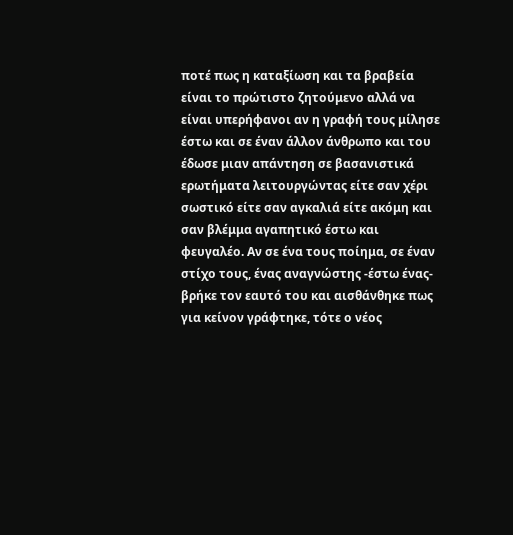ποτέ πως η καταξίωση και τα βραβεία είναι το πρώτιστο ζητούμενο αλλά να είναι υπερήφανοι αν η γραφή τους μίλησε έστω και σε έναν άλλον άνθρωπο και του έδωσε μιαν απάντηση σε βασανιστικά ερωτήματα λειτουργώντας είτε σαν χέρι σωστικό είτε σαν αγκαλιά είτε ακόμη και σαν βλέμμα αγαπητικό έστω και φευγαλέο. Αν σε ένα τους ποίημα, σε έναν στίχο τους, ένας αναγνώστης -έστω ένας- βρήκε τον εαυτό του και αισθάνθηκε πως για κείνον γράφτηκε, τότε ο νέος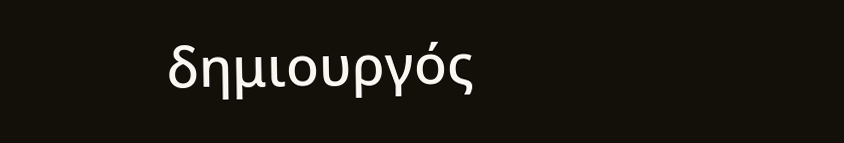δημιουργός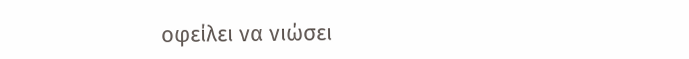οφείλει να νιώσει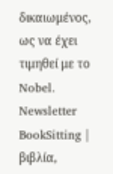δικαιωμένος, ως να έχει τιμηθεί με το Nobel.
Newsletter
BookSitting | βιβλία,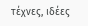τέχνες, ιδέες